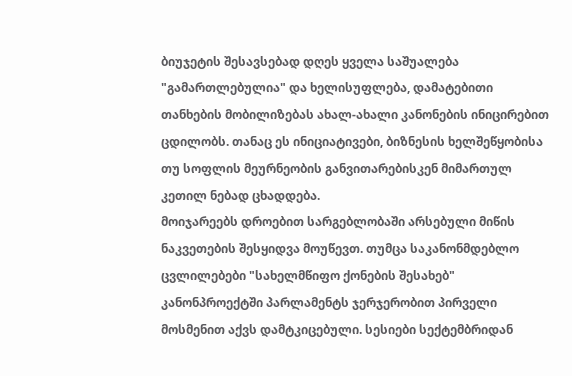ბიუჯეტის შესავსებად დღეს ყველა საშუალება "გამართლებულია" და ხელისუფლება, დამატებითი თანხების მობილიზებას ახალ-ახალი კანონების ინიცირებით ცდილობს. თანაც ეს ინიციატივები, ბიზნესის ხელშეწყობისა თუ სოფლის მეურნეობის განვითარებისკენ მიმართულ კეთილ ნებად ცხადდება.
მოიჯარეებს დროებით სარგებლობაში არსებული მიწის ნაკვეთების შესყიდვა მოუწევთ. თუმცა საკანონმდებლო ცვლილებები "სახელმწიფო ქონების შესახებ" კანონპროექტში პარლამენტს ჯერჯერობით პირველი მოსმენით აქვს დამტკიცებული. სესიები სექტემბრიდან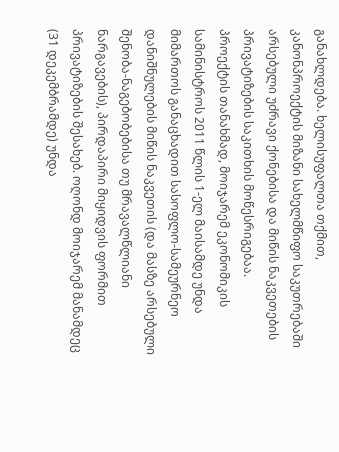განახლდება. ხელისუფალთა თქმით, კანონპროექტის მიზანი სახელმწიფო საკუთრებაში არსებული უძრავი ქონებისა და მიწის ნაკვეთების პრივატიზების საკითხის მოწესრიგებაა.
პროექტის თანახმად, მოიჯარემ ეკონომიკის სამინისტროს 2011 წლის 1-ელ მაისამდე უნდა მიმართოს განაცხადით სასოფლო-სამეურნეო დანიშნულების მიწის ნაკვეთის (და მასზე არსებული შენობა-ნაგებობებისა თუ მრავალწლიანი ნარგავების), პირდაპირი მიყიდვის ფორმით პრივატიზების შესახებ. ოღონდ მოიჯარემ მანამდეც (31 დეკემბრამდე) უნდა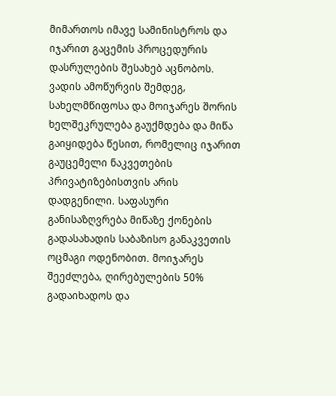მიმართოს იმავე სამინისტროს და იჯარით გაცემის პროცედურის დასრულების შესახებ აცნობოს.
ვადის ამოწურვის შემდეგ, სახელმწიფოსა და მოიჯარეს შორის ხელშეკრულება გაუქმდება და მიწა გაიყიდება წესით, რომელიც იჯარით გაუცემელი ნაკვეთების პრივატიზებისთვის არის დადგენილი. საფასური განისაზღვრება მიწაზე ქონების გადასახადის საბაზისო განაკვეთის ოცმაგი ოდენობით. მოიჯარეს შეეძლება, ღირებულების 50% გადაიხადოს და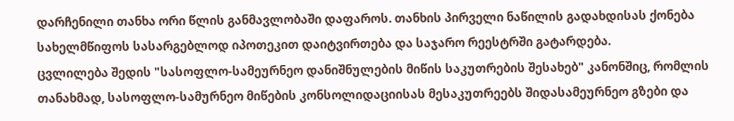დარჩენილი თანხა ორი წლის განმავლობაში დაფაროს. თანხის პირველი ნაწილის გადახდისას ქონება სახელმწიფოს სასარგებლოდ იპოთეკით დაიტვირთება და საჯარო რეესტრში გატარდება.
ცვლილება შედის "სასოფლო-სამეურნეო დანიშნულების მიწის საკუთრების შესახებ" კანონშიც, რომლის თანახმად, სასოფლო-სამურნეო მიწების კონსოლიდაციისას მესაკუთრეებს შიდასამეურნეო გზები და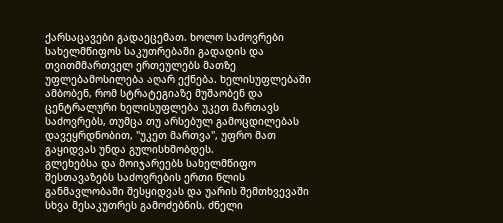ქარსაცავები გადაეცემათ. ხოლო საძოვრები სახელმწიფოს საკუთრებაში გადადის და თვითმმართველ ერთეულებს მათზე უფლებამოსილება აღარ ექნება. ხელისუფლებაში ამბობენ, რომ სტრატეგიაზე მუშაობენ და ცენტრალური ხელისუფლება უკეთ მართავს საძოვრებს, თუმცა თუ არსებულ გამოცდილებას დავეყრდნობით, "უკეთ მართვა", უფრო მათ გაყიდვას უნდა გულისხმობდეს.
გლეხებსა და მოიჯარეებს სახელმწიფო შესთავაზებს საძოვრების ერთი წლის განმავლობაში შესყიდვას და უარის შემთხვევაში სხვა მესაკუთრეს გამოძებნის. ძნელი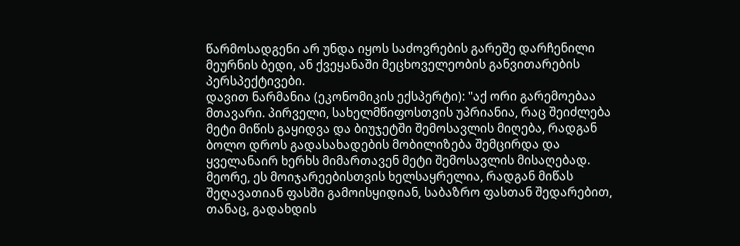წარმოსადგენი არ უნდა იყოს საძოვრების გარეშე დარჩენილი მეურნის ბედი, ან ქვეყანაში მეცხოველეობის განვითარების პერსპექტივები.
დავით ნარმანია (ეკონომიკის ექსპერტი): "აქ ორი გარემოებაა მთავარი. პირველი, სახელმწიფოსთვის უპრიანია, რაც შეიძლება მეტი მიწის გაყიდვა და ბიუჯეტში შემოსავლის მიღება, რადგან ბოლო დროს გადასახადების მობილიზება შემცირდა და ყველანაირ ხერხს მიმართავენ მეტი შემოსავლის მისაღებად. მეორე, ეს მოიჯარეებისთვის ხელსაყრელია, რადგან მიწას შეღავათიან ფასში გამოისყიდიან, საბაზრო ფასთან შედარებით, თანაც, გადახდის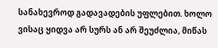სანახევროდ გადავადების უფლებით. ხოლო ვისაც ყიდვა არ სურს ან არ შეუძლია, მიწას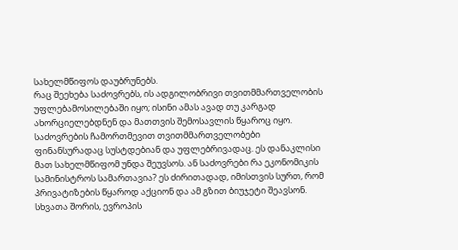სახელმწიფოს დაუბრუნებს.
რაც შეეხება საძოვრებს, ის ადგილობრივი თვითმმართველობის უფლებამოსილებაში იყო; ისინი ამას ავად თუ კარგად ახორციელებდნენ და მათთვის შემოსავლის წყაროც იყო. საძოვრების ჩამორთმევით თვითმმართველობები ფინანსურადაც სუსტდებიან და უფლებრივადაც. ეს დანაკლისი მათ სახელმწიფომ უნდა შეუვსოს. ან საძოვრები რა ეკონომიკის სამინისტროს სამართავია? ეს ძირითადად, იმისთვის სურთ, რომ პრივატიზების წყაროდ აქციონ და ამ გზით ბიუჯეტი შეავსონ. სხვათა შორის, ევროპის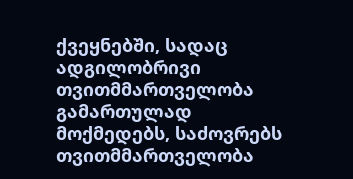ქვეყნებში, სადაც ადგილობრივი თვითმმართველობა გამართულად მოქმედებს, საძოვრებს თვითმმართველობა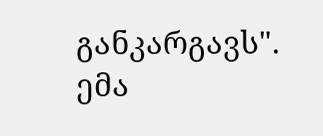განკარგავს".
ემა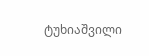ტუხიაშვილი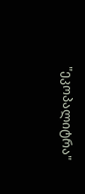"ეკოპალიტრა"